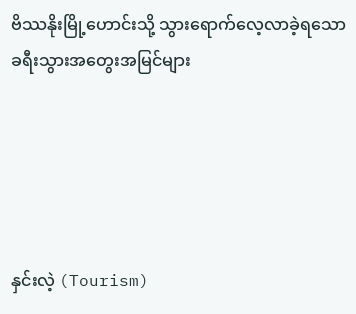ဗိဿနိုးမြို့ဟောင်းသို့ သွားရောက်လေ့လာခဲ့ရသော ခရီးသွားအတွေးအမြင်များ





နှင်းလဲ့ (Tourism)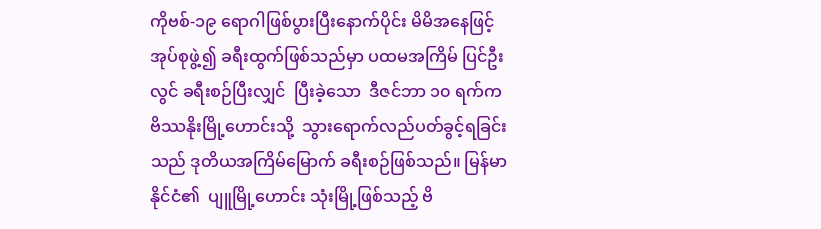ကိုဗစ်-၁၉ ရောဂါဖြစ်ပွားပြီးနောက်ပိုင်း မိမိအနေဖြင့် အုပ်စုဖွဲ့၍ ခရီးထွက်ဖြစ်သည်မှာ ပထမအကြိမ် ပြင်ဦးလွင် ခရီးစဉ်ပြီးလျှင်  ပြီးခဲ့သော  ဒီဇင်ဘာ ၁၀ ရက်က ဗိဿနိုးမြို့ဟောင်းသို့  သွားရောက်လည်ပတ်ခွင့်ရခြင်းသည် ဒုတိယအကြိမ်မြောက် ခရီးစဉ်ဖြစ်သည်။ မြန်မာနိုင်ငံ၏  ပျူမြို့ဟောင်း သုံးမြို့ဖြစ်သည့် ဗိ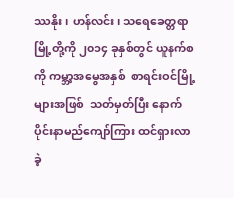ဿနိုး၊ ဟန်လင်း၊ သရေခေတ္တရာ မြို့တို့ကို ၂၀၁၄ ခုနှစ်တွင် ယူနက်စကို ကမ္ဘာ့အမွေအနှစ်  စာရင်းဝင်မြို့များအဖြစ်  သတ်မှတ်ပြီး နောက်ပိုင်းနာမည်ကျော်ကြား ထင်ရှားလာခဲ့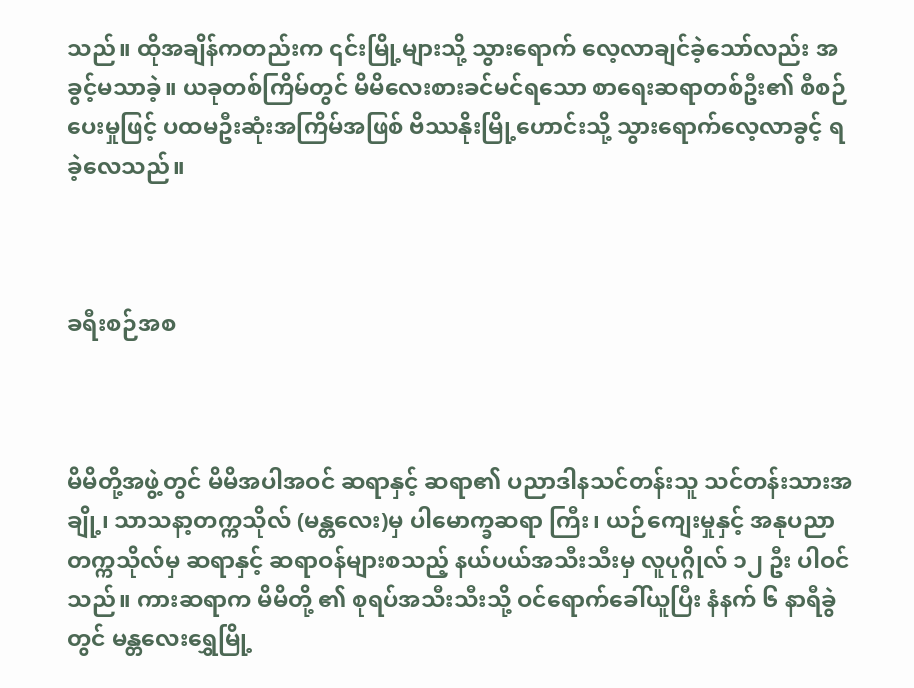သည်။ ထိုအချိန်ကတည်းက ၎င်းမြို့များသို့ သွားရောက် လေ့လာချင်ခဲ့သော်လည်း အခွင့်မသာခဲ့။ ယခုတစ်ကြိမ်တွင် မိမိလေးစားခင်မင်ရသော စာရေးဆရာတစ်ဦး၏ စီစဉ်ပေးမှုဖြင့် ပထမဦးဆုံးအကြိမ်အဖြစ် ဗိဿနိုးမြို့ဟောင်းသို့ သွားရောက်လေ့လာခွင့် ရခဲ့လေသည်။



ခရီးစဉ်အစ



မိမိတို့အဖွဲ့တွင် မိမိအပါအဝင် ဆရာနှင့် ဆရာ၏ ပညာဒါနသင်တန်းသူ သင်တန်းသားအချို့၊ သာသနာ့တက္ကသိုလ် (မန္တလေး)မှ ပါမောက္ခဆရာ ကြီး၊ ယဉ်ကျေးမှုနှင့် အနုပညာတက္ကသိုလ်မှ ဆရာနှင့် ဆရာဝန်များစသည့် နယ်ပယ်အသီးသီးမှ လူပုဂ္ဂိုလ် ၁၂ ဦး ပါဝင်သည်။ ကားဆရာက မိမိတို့ ၏ စုရပ်အသီးသီးသို့ ဝင်ရောက်ခေါ်ယူပြီး နံနက် ၆ နာရီခွဲတွင် မန္တလေးရွှေမြို့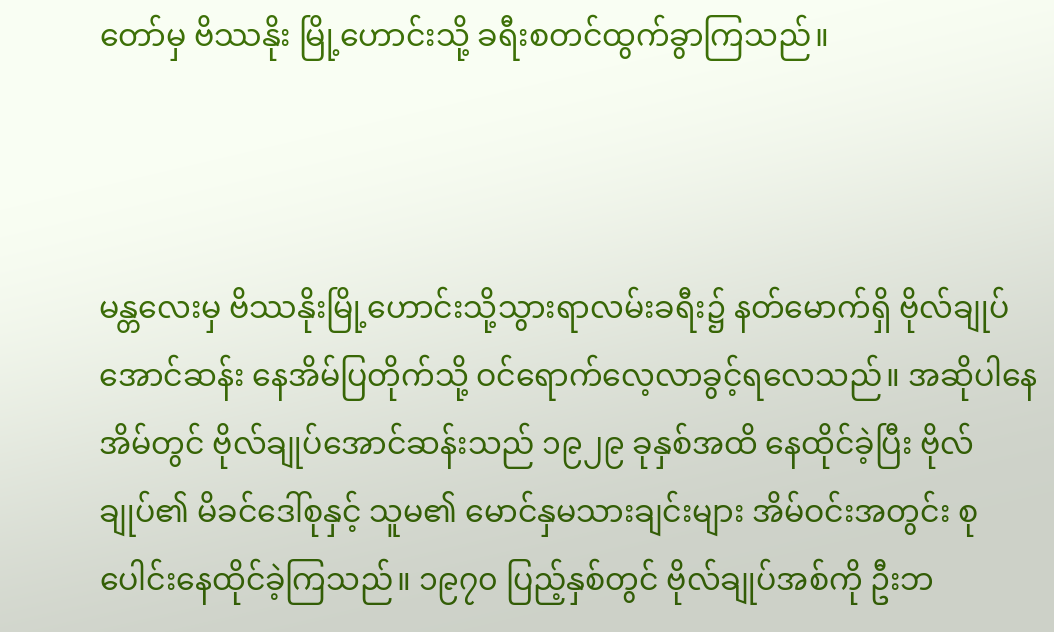တော်မှ ဗိဿနိုး မြို့ဟောင်းသို့ ခရီးစတင်ထွက်ခွာကြသည်။



မန္တလေးမှ ဗိဿနိုးမြို့ဟောင်းသို့သွားရာလမ်းခရီး၌ နတ်မောက်ရှိ ဗိုလ်ချုပ်အောင်ဆန်း နေအိမ်ပြတိုက်သို့ ဝင်ရောက်လေ့လာခွင့်ရလေသည်။ အဆိုပါနေအိမ်တွင် ဗိုလ်ချုပ်အောင်ဆန်းသည် ၁၉၂၉ ခုနှစ်အထိ နေထိုင်ခဲ့ပြီး ဗိုလ်ချုပ်၏ မိခင်ဒေါ်စုနှင့် သူမ၏ မောင်နှမသားချင်းများ အိမ်ဝင်းအတွင်း စုပေါင်းနေထိုင်ခဲ့ကြသည်။ ၁၉၇၀ ပြည့်နှစ်တွင် ဗိုလ်ချုပ်အစ်ကို ဦးဘ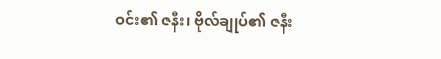ဝင်း၏ ဇနီး၊ ဗိုလ်ချုပ်၏ ဇနီး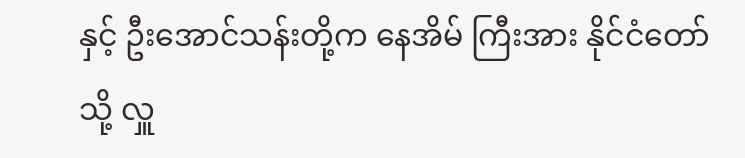နှင့် ဦးအောင်သန်းတို့က နေအိမ် ကြီးအား နိုင်ငံတော်သို့ လှူ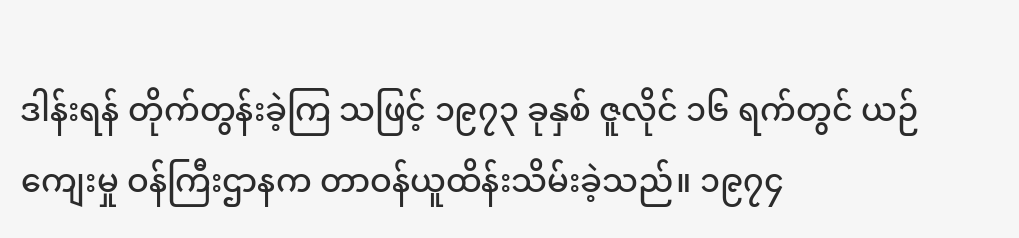ဒါန်းရန် တိုက်တွန်းခဲ့ကြ သဖြင့် ၁၉၇၃ ခုနှစ် ဇူလိုင် ၁၆ ရက်တွင် ယဉ်ကျေးမှု ဝန်ကြီးဌာနက တာဝန်ယူထိန်းသိမ်းခဲ့သည်။ ၁၉၇၄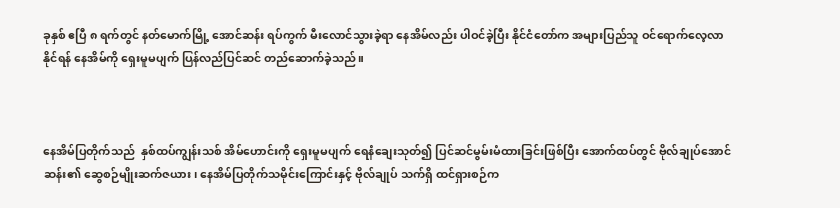ခုနှစ် ဧပြီ ၈ ရက်တွင် နတ်မောက်မြို့ အောင်ဆန်း ရပ်ကွက် မီးလောင်သွားခဲ့ရာ နေအိမ်လည်း ပါဝင်ခဲ့ပြီး နိုင်ငံတော်က အများပြည်သူ ဝင်ရောက်လေ့လာ နိုင်ရန် နေအိမ်ကို ရှေးမူမပျက် ပြန်လည်ပြင်ဆင် တည်ဆောက်ခဲ့သည်။



နေအိမ်ပြတိုက်သည်  နှစ်ထပ်ကျွန်းသစ် အိမ်ဟောင်းကို ရှေးမူမပျက် ရေနံချေးသုတ်၍ ပြင်ဆင်မွမ်းမံထားခြင်းဖြစ်ပြီး အောက်ထပ်တွင် ဗိုလ်ချုပ်အောင်ဆန်း၏ ဆွေစဉ်မျိုးဆက်ဇယား၊ နေအိမ်ပြတိုက်သမိုင်းကြောင်းနှင့် ဗိုလ်ချုပ် သက်ရှိ ထင်ရှားစဉ်က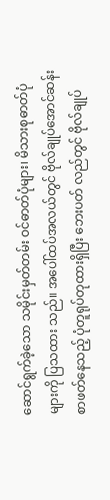ဆောင်ရွက်ခဲ့သော သမိုင်းမှတ်တမ်း ဝင်ဓာတ်ပုံများ၊ မိသားစုဓာတ်ပုံများကို ပြသထား သည်။ အပေါ်ထပ်အလယ်တွင် ဗိုလ်ချုပ်အောင်ဆန်း စာဖတ်နေသည့် ပုံတူရုပ်တုထားရှိပြီး ဘေးပတ် လည်တွင် ဗိုလ်ချုပ်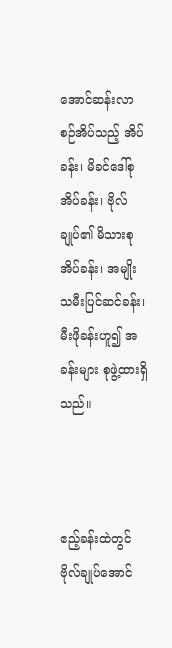အောင်ဆန်းလာစဉ်အိပ်သည့် အိပ်ခန်း၊ မိခင်ဒေါ်စုအိပ်ခန်း၊ ဗိုလ်ချုပ်၏ မိသားစု အိပ်ခန်း၊ အမျိုးသမီးပြင်ဆင်ခန်း၊ မီးဖိုခန်းဟူ၍ အခန်းများ စုဖွဲ့ထားရှိသည်။



ဧည့်ခန်းထဲတွင် ဗိုလ်ချုပ်အောင်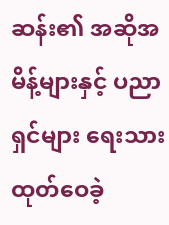ဆန်း၏ အဆိုအမိန့်များနှင့် ပညာရှင်များ ရေးသားထုတ်ဝေခဲ့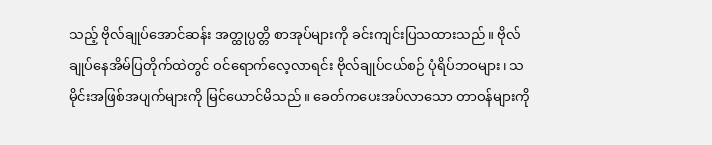သည့် ဗိုလ်ချုပ်အောင်ဆန်း အတ္ထုပ္ပတ္တိ စာအုပ်များကို ခင်းကျင်းပြသထားသည်။ ဗိုလ်ချုပ်နေအိမ်ပြတိုက်ထဲတွင် ဝင်ရောက်လေ့လာရင်း ဗိုလ်ချုပ်ငယ်စဉ် ပုံရိပ်ဘဝများ၊ သမိုင်းအဖြစ်အပျက်များကို မြင်ယောင်မိသည်။ ခေတ်ကပေးအပ်လာသော တာဝန်များကို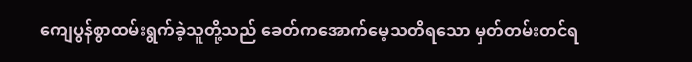ကျေပွန်စွာထမ်းရွက်ခဲ့သူတို့သည် ခေတ်ကအောက်မေ့သတိရသော မှတ်တမ်းတင်ရ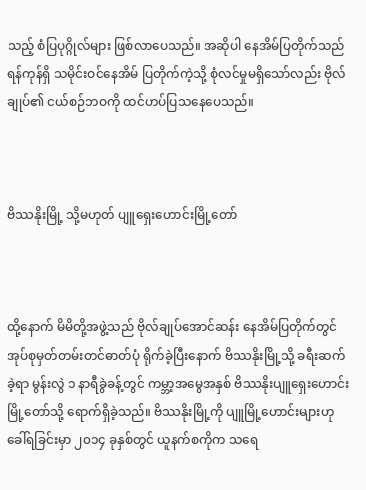သည့် စံပြပုဂ္ဂိုလ်များ ဖြစ်လာပေသည်။ အဆိုပါ နေအိမ်ပြတိုက်သည် ရန်ကုန်ရှိ သမိုင်းဝင်နေအိမ် ပြတိုက်ကဲ့သို့ စုံလင်မှုမရှိသော်လည်း ဗိုလ်ချုပ်၏ ငယ်စဉ်ဘဝကို ထင်ဟပ်ပြသနေပေသည်။



ဗိဿနိုးမြို့ သို့မဟုတ် ပျူရှေးဟောင်းမြို့တော်



ထို့နောက် မိမိတို့အဖွဲ့သည် ဗိုလ်ချုပ်အောင်ဆန်း နေအိမ်ပြတိုက်တွင် အုပ်စုမှတ်တမ်းတင်ဓာတ်ပုံ ရိုက်ခဲ့ပြီးနောက် ဗိဿနိုးမြို့သို့ ခရီးဆက်ခဲ့ရာ မွန်းလွဲ ၁ နာရီခွဲခန့်တွင် ကမ္ဘာ့အမွေအနှစ် ဗိဿနိုးပျူရှေးဟောင်းမြို့တော်သို့ ရောက်ရှိခဲ့သည်။ ဗိဿနိုးမြို့ကို ပျူမြို့ဟောင်းများဟုခေါ်ရခြင်းမှာ ၂၀၁၄ ခုနှစ်တွင် ယူနက်စကိုက သရေ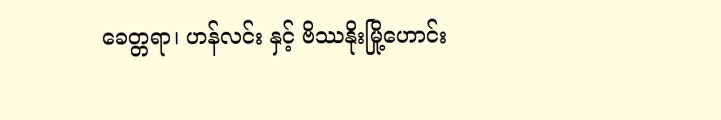ခေတ္တရာ၊ ဟန်လင်း နှင့် ဗိဿနိုးမြို့ဟောင်း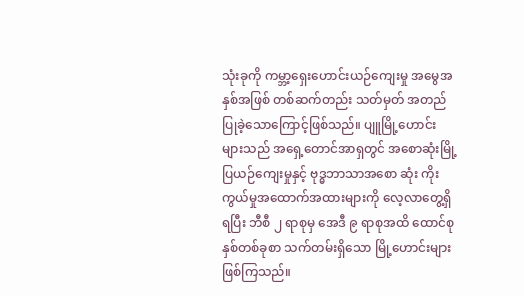သုံးခုကို ကမ္ဘာ့ရှေးဟောင်းယဉ်ကျေးမှု အမွေအနှစ်အဖြစ် တစ်ဆက်တည်း သတ်မှတ် အတည်ပြုခဲ့သောကြောင့်ဖြစ်သည်။ ပျူမြို့ဟောင်းများသည် အရှေ့တောင်အာရှတွင် အစောဆုံးမြို့ပြယဉ်ကျေးမှုနှင့် ဗုဒ္ဓဘာသာအစော ဆုံး ကိုးကွယ်မှုအထောက်အထားများကို လေ့လာတွေ့ရှိရပြီး ဘီစီ ၂ ရာစုမှ အေဒီ ၉ ရာစုအထိ ထောင်စုနှစ်တစ်ခုစာ သက်တမ်းရှိသော မြို့ဟောင်းများ ဖြစ်ကြသည်။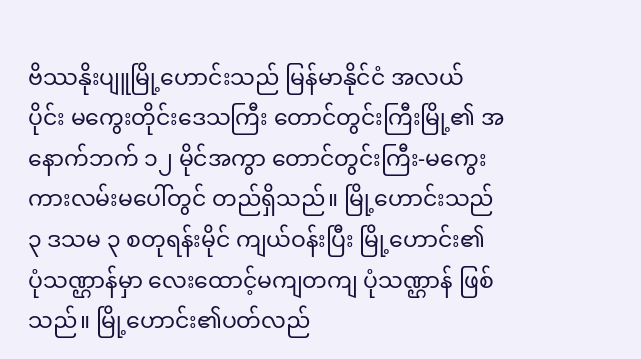ဗိဿနိုးပျူမြို့ဟောင်းသည် မြန်မာနိုင်ငံ အလယ် ပိုင်း မကွေးတိုင်းဒေသကြီး တောင်တွင်းကြီးမြို့၏ အနောက်ဘက် ၁၂ မိုင်အကွာ တောင်တွင်းကြီး-မကွေးကားလမ်းမပေါ်တွင် တည်ရှိသည်။ မြို့ဟောင်းသည် ၃ ဒသမ ၃ စတုရန်းမိုင် ကျယ်ဝန်းပြီး မြို့ဟောင်း၏ ပုံသဏ္ဌာန်မှာ လေးထောင့်မကျတကျ ပုံသဏ္ဌာန် ဖြစ်သည်။ မြို့ဟောင်း၏ပတ်လည်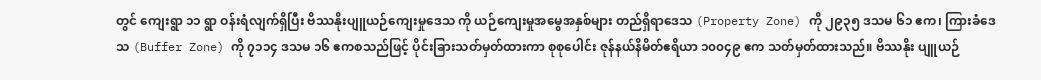တွင် ကျေးရွာ ၁၁ ရွာ ဝန်းရံလျက်ရှိပြီး ဗိဿနိုးပျူယဉ်ကျေးမှုဒေသ ကို ယဉ်ကျေးမှုအမွေအနှစ်များ တည်ရှိရာဒေသ (Property Zone) ကို ၂၉၃၅ ဒသမ ၆၁ ဧက၊ ကြားခံဒေသ (Buffer Zone) ကို ၇၁၁၄ ဒသမ ၁၆ ဧကစသည်ဖြင့် ပိုင်းခြားသတ်မှတ်ထားကာ စုစုပေါင်း ဇုန်နယ်နိမိတ်ဧရိယာ ၁၀၀၄၉ ဧက သတ်မှတ်ထားသည်။ ဗိဿနိုး ပျူယဉ်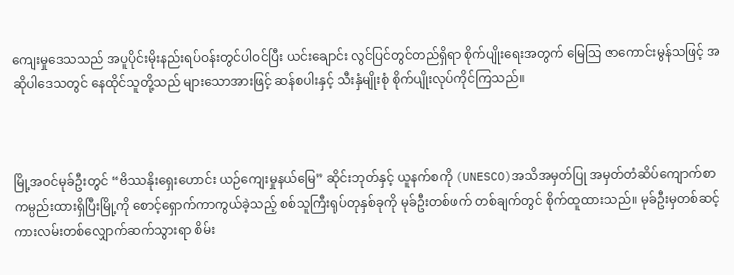ကျေးမှုဒေသသည် အပူပိုင်းမိုးနည်းရပ်ဝန်းတွင်ပါဝင်ပြီး ယင်းချောင်း လွင်ပြင်တွင်တည်ရှိရာ စိုက်ပျိုးရေးအတွက် မြေသြ ဇာကောင်းမွန်သဖြင့် အဆိုပါဒေသတွင် နေထိုင်သူတို့သည် များသောအားဖြင့် ဆန်စပါးနှင့် သီးနှံမျိုးစုံ စိုက်ပျိုးလုပ်ကိုင်ကြသည်။



မြို့အဝင်မုခ်ဦးတွင် “ဗိဿနိုးရှေးဟောင်း ယဉ်ကျေးမှုနယ်မြေ” ဆိုင်းဘုတ်နှင့် ယူနက်စကို (UNESCO)အသိအမှတ်ပြု အမှတ်တံဆိပ်ကျောက်စာ ကမ္ပည်းထားရှိပြီးမြို့ကို စောင့်ရှောက်ကာကွယ်ခဲ့သည့် စစ်သူကြီးရုပ်တုနှစ်ခုကို မုခ်ဦးတစ်ဖက် တစ်ချက်တွင် စိုက်ထူထားသည်။ မုခ်ဦးမှတစ်ဆင့် ကားလမ်းတစ်လျှောက်ဆက်သွားရာ စိမ်း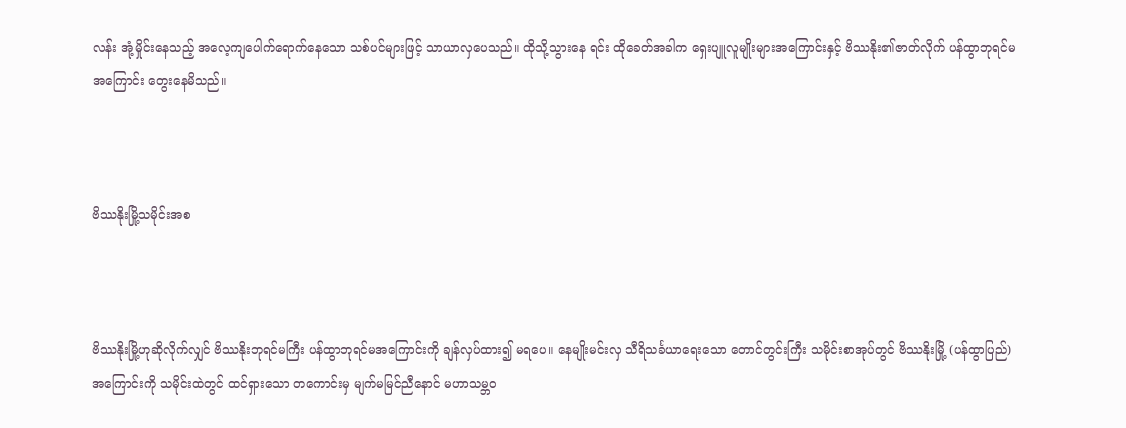လန်း အုံ့မှိုင်းနေသည့် အလေ့ကျပေါက်ရောက်နေသော သစ်ပင်များဖြင့် သာယာလှပေသည်။ ထိုသို့သွားနေ ရင်း ထိုခေတ်အခါက ရှေးပျူလူမျိုးများအကြောင်းနှင့် ဗိဿနိုး၏ဇာတ်လိုက် ပန်ထွာဘုရင်မအကြောင်း တွေးနေမိသည်။



ဗိဿနိုးမြို့သမိုင်းအစ



ဗိဿနိုးမြို့ဟုဆိုလိုက်လျှင် ဗိဿနိုးဘုရင်မကြီး ပန်ထွာဘုရင်မအကြောင်းကို ချန်လှပ်ထား၍ မရပေ။ နေမျိုးမင်းလှ သီရိသင်္ခယာရေးသော တောင်တွင်းကြီး သမိုင်းစာအုပ်တွင် ဗိဿနိုးမြို့ (ပန်ထွာပြည်) အကြောင်းကို သမိုင်းထဲတွင် ထင်ရှားသော တကောင်းမှ မျက်မမြင်ညီနောင် မဟာသမ္ဘဝ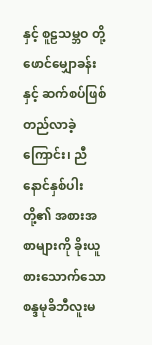နှင့် စူဠသမ္ဘဝ တို့ဖောင်မျှောခန်းနှင့် ဆက်စပ်ဖြစ်တည်လာခဲ့ ကြောင်း၊ ညီနောင်နှစ်ပါးတို့၏ အစားအစာများကို ခိုးယူစားသောက်သော စန္ဒမုခိဘီလူးမ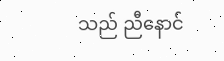သည် ညီနောင်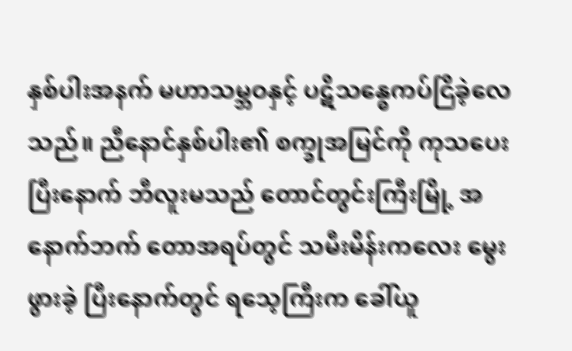နှစ်ပါးအနက် မဟာသမ္ဘဝနှင့် ပဋိသန္ဓေကပ်ငြိခဲ့လေ သည်။ ညီနောင်နှစ်ပါး၏ စက္ခုအမြင်ကို ကုသပေးပြီးနောက် ဘီလူးမသည် တောင်တွင်းကြီးမြို့ အနောက်ဘက် တောအရပ်တွင် သမီးမိန်းကလေး မွေးဖွားခဲ့ ပြီးနောက်တွင် ရသေ့ကြီးက ခေါ်ယူ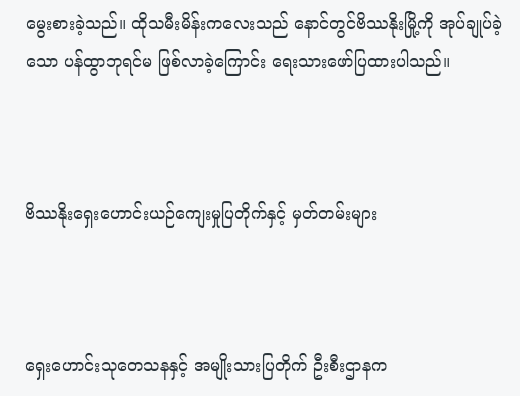မွေးစားခဲ့သည်။ ထိုသမီးမိန်းကလေးသည် နောင်တွင်ဗိဿနိုးမြို့ကို အုပ်ချုပ်ခဲ့သော ပန်ထွာဘုရင်မ ဖြစ်လာခဲ့ကြောင်း ရေးသားဖော်ပြထားပါသည်။



ဗိဿနိုးရှေးဟောင်းယဉ်ကျေးမှုပြတိုက်နှင့် မှတ်တမ်းများ



ရှေးဟောင်းသုတေသနနှင့် အမျိုးသားပြတိုက် ဦးစီးဌာနက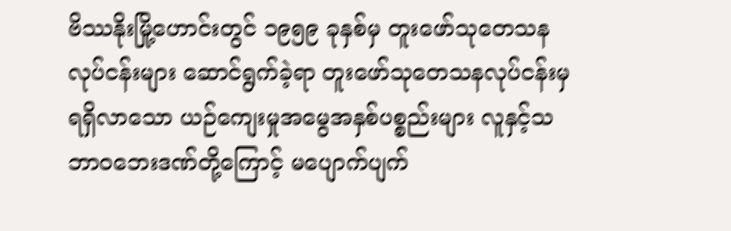ဗိဿနိုးမြို့ဟောင်းတွင် ၁၉၅၉ ခုနှစ်မှ တူးဖော်သုတေသန လုပ်ငန်းများ ဆောင်ရွက်ခဲ့ရာ တူးဖော်သုတေသနလုပ်ငန်းမှ ရရှိလာသော ယဉ်ကျေးမှုအမွေအနှစ်ပစ္စည်းများ လူနှင့်သဘာဝဘေးဒဏ်တို့ကြောင့် မပျောက်ပျက်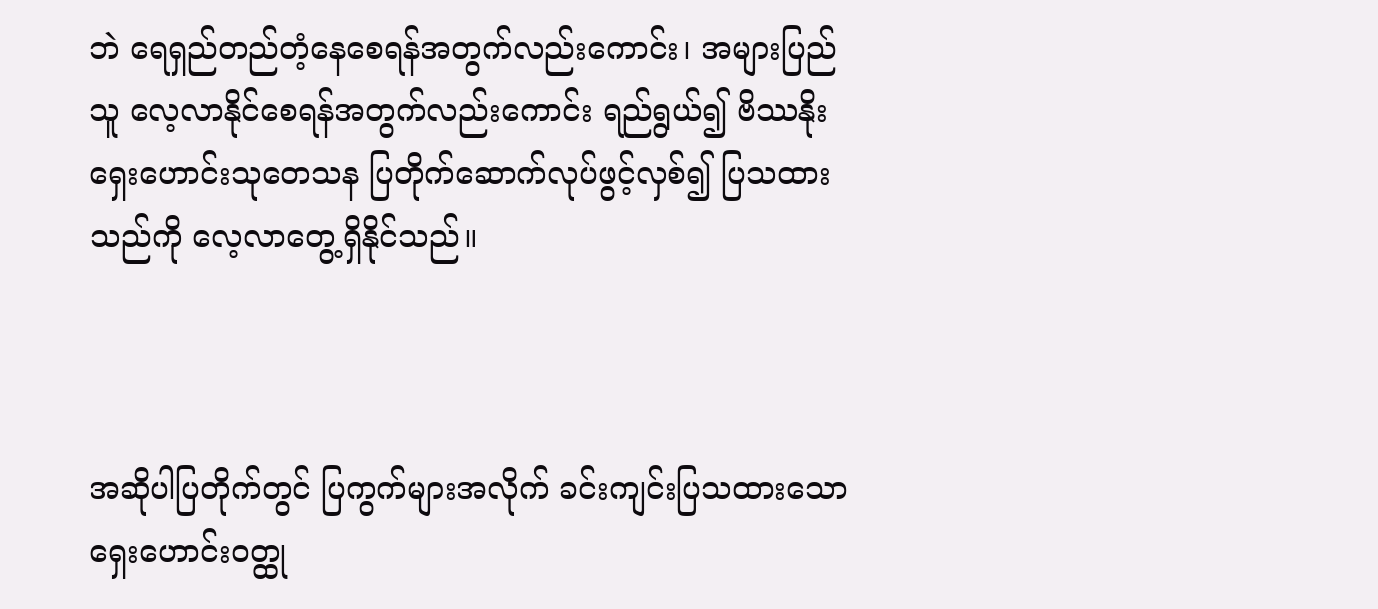ဘဲ ရေရှည်တည်တံ့နေစေရန်အတွက်လည်းကောင်း၊ အများပြည်သူ လေ့လာနိုင်စေရန်အတွက်လည်းကောင်း ရည်ရွယ်၍ ဗိဿနိုးရှေးဟောင်းသုတေသန ပြတိုက်ဆောက်လုပ်ဖွင့်လှစ်၍ ပြသထားသည်ကို လေ့လာတွေ့ရှိနိုင်သည်။



အဆိုပါပြတိုက်တွင် ပြကွက်များအလိုက် ခင်းကျင်းပြသထားသော ရှေးဟောင်းဝတ္ထု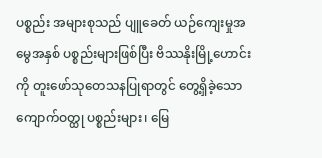ပစ္စည်း အများစုသည် ပျူခေတ် ယဉ်ကျေးမှုအမွေအနှစ် ပစ္စည်းများဖြစ်ပြီး ဗိဿနိုးမြို့ဟောင်းကို တူးဖော်သုတေသနပြုရာတွင် တွေ့ရှိခဲ့သော ကျောက်ဝတ္ထု ပစ္စည်းများ၊ မြေ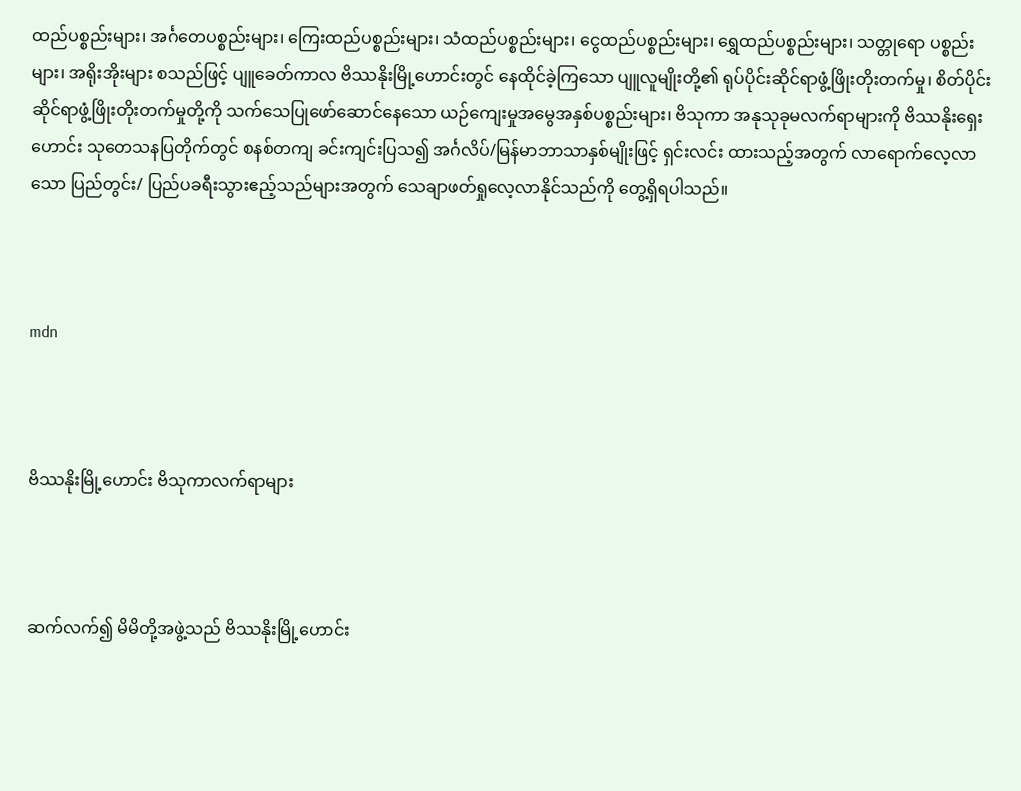ထည်ပစ္စည်းများ၊ အင်္ဂတေပစ္စည်းများ၊ ကြေးထည်ပစ္စည်းများ၊ သံထည်ပစ္စည်းများ၊ ငွေထည်ပစ္စည်းများ၊ ရွှေထည်ပစ္စည်းများ၊ သတ္တုရော ပစ္စည်းများ၊ အရိုးအိုးများ စသည်ဖြင့် ပျူခေတ်ကာလ ဗိဿနိုးမြို့ဟောင်းတွင် နေထိုင်ခဲ့ကြသော ပျူလူမျိုးတို့၏ ရုပ်ပိုင်းဆိုင်ရာဖွံ့ဖြိုးတိုးတက်မှု၊ စိတ်ပိုင်း ဆိုင်ရာဖွံ့ဖြိုးတိုးတက်မှုတို့ကို သက်သေပြုဖော်ဆောင်နေသော ယဉ်ကျေးမှုအမွေအနှစ်ပစ္စည်းများ၊ ဗိသုကာ အနုသုခုမလက်ရာများကို ဗိဿနိုးရှေးဟောင်း သုတေသနပြတိုက်တွင် စနစ်တကျ ခင်းကျင်းပြသ၍ အင်္ဂလိပ်/မြန်မာဘာသာနှစ်မျိုးဖြင့် ရှင်းလင်း ထားသည့်အတွက် လာရောက်လေ့လာသော ပြည်တွင်း/ ပြည်ပခရီးသွားဧည့်သည်များအတွက် သေချာဖတ်ရှုလေ့လာနိုင်သည်ကို တွေ့ရှိရပါသည်။



mdn



ဗိဿနိုးမြို့ဟောင်း ဗိသုကာလက်ရာများ



ဆက်လက်၍ မိမိတို့အဖွဲ့သည် ဗိဿနိုးမြို့ဟောင်း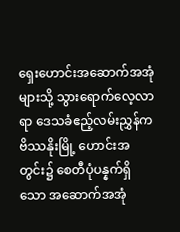ရှေးဟောင်းအဆောက်အအုံများသို့ သွားရောက်လေ့လာရာ ဒေသခံဧည့်လမ်းညွှန်က ဗိဿနိုးမြို့ ဟောင်းအတွင်း၌ စေတီပုံပန္နက်ရှိသော အဆောက်အအုံ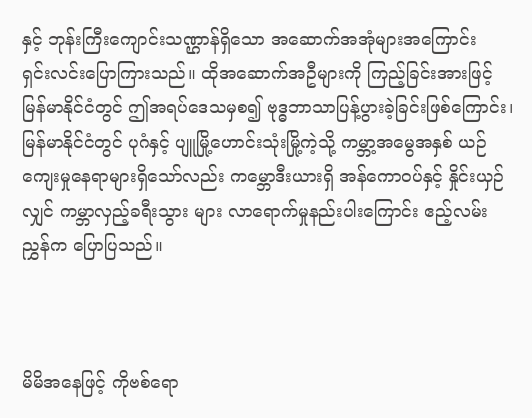နှင့် ဘုန်းကြီးကျောင်းသဏ္ဌာန်ရှိသော အဆောက်အအုံများအကြောင်း  ရှင်းလင်းပြောကြားသည်။ ထိုအဆောက်အဦများကို ကြည့်ခြင်းအားဖြင့် မြန်မာနိုင်ငံတွင် ဤအရပ်ဒေသမှစ၍ ဗုဒ္ဓဘာသာပြန့်ပွားခဲ့ခြင်းဖြစ်ကြောင်း၊ မြန်မာနိုင်ငံတွင် ပုဂံနှင့် ပျူမြို့ဟောင်းသုံးမြို့ကဲ့သို့ ကမ္ဘာ့အမွေအနှစ် ယဉ်ကျေးမှုနေရာများရှိသော်လည်း ကမ္ဘောဒီးယားရှိ အန်ကောဝပ်နှင့် နှိုင်းယှဉ်လျှင် ကမ္ဘာလှည့်ခရီးသွား များ လာရောက်မှုနည်းပါးကြောင်း ဧည့်လမ်းညွှန်က ပြောပြသည်။



မိမိအနေဖြင့် ကိုဗစ်ရော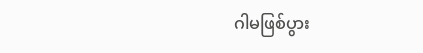ဂါမဖြစ်ပွား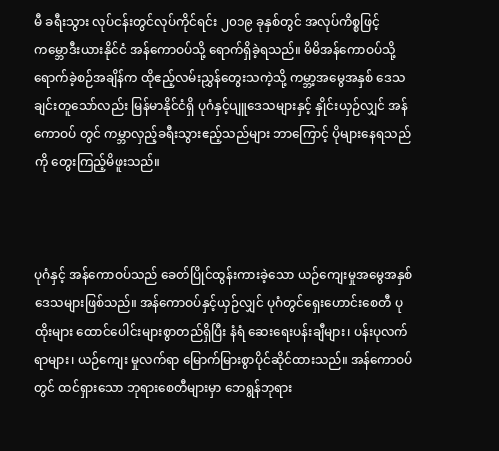မီ ခရီးသွား လုပ်ငန်းတွင်လုပ်ကိုင်ရင်း ၂၀၁၉ ခုနှစ်တွင် အလုပ်ကိစ္စဖြင့် ကမ္ဘောဒီးယားနိုင်ငံ အန်ကောဝပ်သို့ ရောက်ရှိခဲ့ရသည်။ မိမိအန်ကောဝပ်သို့ ရောက်ခဲ့စဉ်အချိန်က ထိုဧည့်လမ်းညွှန်တွေးသကဲ့သို့ ကမ္ဘာ့အမွေအနှစ် ဒေသချင်းတူသော်လည်း မြန်မာနိုင်ငံရှိ ပုဂံနှင့်ပျူဒေသများနှင့် နှိုင်းယှဉ်လျှင် အန်ကောဝပ် တွင် ကမ္ဘာလှည့်ခရီးသွားဧည့်သည်များ ဘာကြောင့် ပိုများနေရသည်ကို တွေးကြည့်မိဖူးသည်။



ပုဂံနှင့် အန်ကောဝပ်သည် ခေတ်ပြိုင်ထွန်းကားခဲ့သော ယဉ်ကျေးမှုအမွေအနှစ် ဒေသများဖြစ်သည်။ အန်ကောဝပ်နှင့်ယှဉ်လျှင် ပုဂံတွင်ရှေးဟောင်းစေတီ ပုထိုးများ ထောင်ပေါင်းများစွာတည်ရှိပြီး နံရံ ဆေးရေးပန်းချီများ၊ ပန်းပုလက်ရာများ၊ ယဉ်ကျေး မှုလက်ရာ မြောက်မြားစွာပိုင်ဆိုင်ထားသည်။ အန်ကောဝပ်တွင် ထင်ရှားသော ဘုရားစေတီများမှာ ဘေရွန်ဘုရား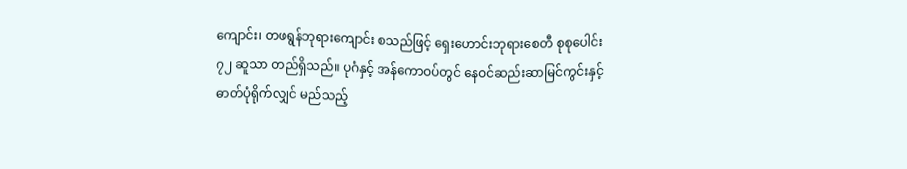ကျောင်း၊ တဖရွန်ဘုရားကျောင်း စသည်ဖြင့် ရှေးဟောင်းဘုရားစေတီ စုစုပေါင်း ၇၂ ဆူသာ တည်ရှိသည်။ ပုဂံနှင့် အန်ကောဝပ်တွင် နေဝင်ဆည်းဆာမြင်ကွင်းနှင့် ဓာတ်ပုံရိုက်လျှင် မည်သည့်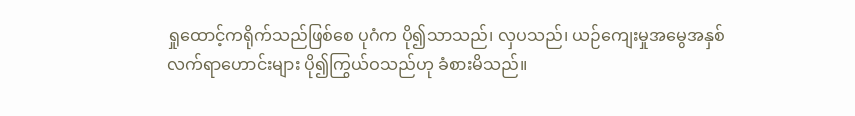ရှုထောင့်ကရိုက်သည်ဖြစ်စေ ပုဂံက ပို၍သာသည်၊ လှပသည်၊ ယဉ်ကျေးမှုအမွေအနှစ် လက်ရာဟောင်းများ ပို၍ကြွယ်ဝသည်ဟု ခံစားမိသည်။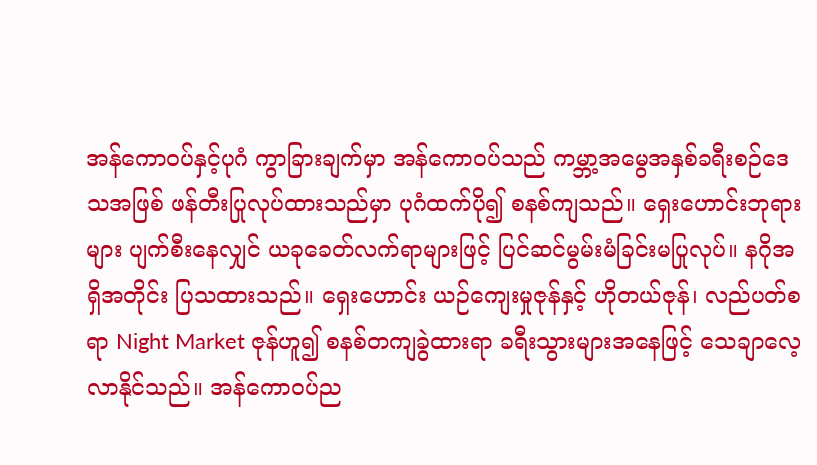အန်ကောဝပ်နှင့်ပုဂံ ကွာခြားချက်မှာ အန်ကောဝပ်သည် ကမ္ဘာ့အမွေအနှစ်ခရီးစဉ်ဒေသအဖြစ် ဖန်တီးပြုလုပ်ထားသည်မှာ ပုဂံထက်ပို၍ စနစ်ကျသည်။ ရှေးဟောင်းဘုရားများ ပျက်စီးနေလျှင် ယခုခေတ်လက်ရာများဖြင့် ပြင်ဆင်မွမ်းမံခြင်းမပြုလုပ်။ နဂိုအရှိအတိုင်း ပြသထားသည်။ ရှေးဟောင်း ယဉ်ကျေးမှုဇုန်နှင့် ဟိုတယ်ဇုန်၊ လည်ပတ်စရာ Night Market ဇုန်ဟူ၍ စနစ်တကျခွဲထားရာ ခရီးသွားများအနေဖြင့် သေချာလေ့လာနိုင်သည်။ အန်ကောဝပ်ည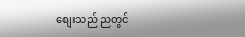စျေးသည် ညတွင်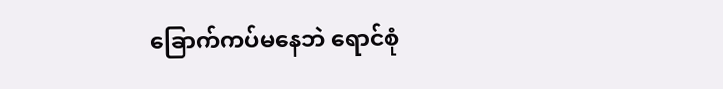ခြောက်ကပ်မနေဘဲ ရောင်စုံ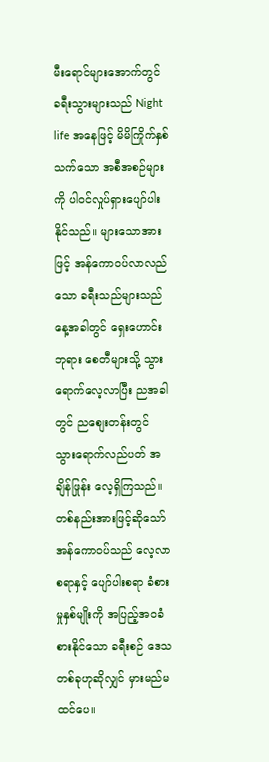မီးရောင်များအောက်တွင် ခရီးသွားများသည် Night life အနေဖြင့် မိမိကြိုက်နှစ်သက်သော အစီအစဉ်များကို ပါဝင်လှုပ်ရှားပျော်ပါးနိုင်သည်။ များသောအားဖြင့် အန်ကောဝပ်လာလည်သော ခရီးသည်များသည် နေ့အခါတွင် ရှေးဟောင်းဘုရား စေတီများသို့ သွားရောက်လေ့လာပြီး ညအခါတွင် ညစျေးတန်းတွင် သွားရောက်လည်ပတ် အချိန်ဖြုန်း လေ့ရှိကြသည်။ တစ်နည်းအားဖြင့်ဆိုသော် အန်ကောဝပ်သည် လေ့လာစရာနှင့် ပျော်ပါးစရာ ခံစားမှုနှစ်မျိုးကို အပြည့်အဝခံစားနိုင်သော ခရီးစဉ် ဒေသတစ်ခုဟုဆိုလျှင် မှားမည်မထင်ပေ။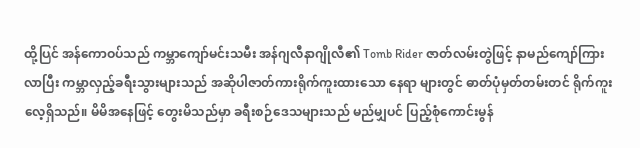ထို့ပြင် အန်ကောဝပ်သည် ကမ္ဘာကျော်မင်းသမီး အန်ဂျလီနာဂျိုလီ၏ Tomb Rider ဇာတ်လမ်းတွဲဖြင့် နာမည်ကျော်ကြားလာပြီး ကမ္ဘာလှည့်ခရီးသွားများသည် အဆိုပါဇာတ်ကားရိုက်ကူးထားသော နေရာ များတွင် ဓာတ်ပုံမှတ်တမ်းတင် ရိုက်ကူးလေ့ရှိသည်။ မိမိအနေဖြင့် တွေးမိသည်မှာ ခရီးစဉ်ဒေသများသည် မည်မျှပင် ပြည့်စုံကောင်းမွန်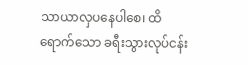သာယာလှပနေပါစေ၊ ထိရောက်သော ခရီးသွားလုပ်ငန်း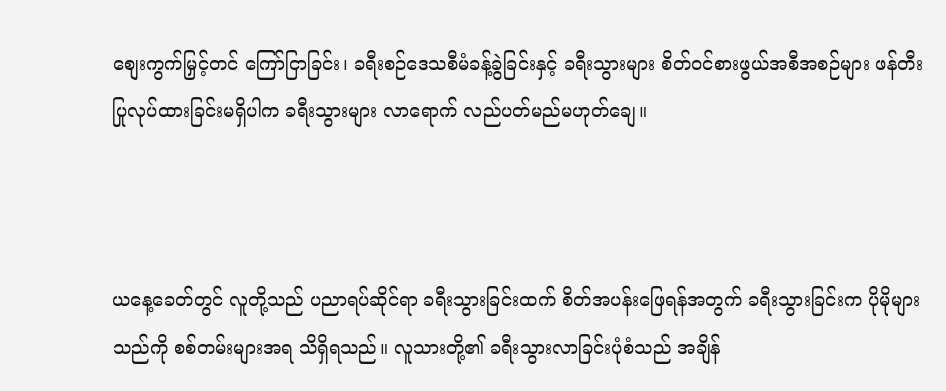စျေးကွက်မြှင့်တင် ကြော်ငြာခြင်း၊ ခရီးစဉ်ဒေသစီမံခန့်ခွဲခြင်းနှင့် ခရီးသွားများ စိတ်ဝင်စားဖွယ်အစီအစဉ်များ ဖန်တီးပြုလုပ်ထားခြင်းမရှိပါက ခရီးသွားများ လာရောက် လည်ပတ်မည်မဟုတ်ချေ။



ယနေ့ခေတ်တွင် လူတို့သည် ပညာရပ်ဆိုင်ရာ ခရီးသွားခြင်းထက် စိတ်အပန်းဖြေရန်အတွက် ခရီးသွားခြင်းက ပိုမိုများသည်ကို စစ်တမ်းများအရ သိရှိရသည်။ လူသားတို့၏ ခရီးသွားလာခြင်းပုံစံသည် အချိန်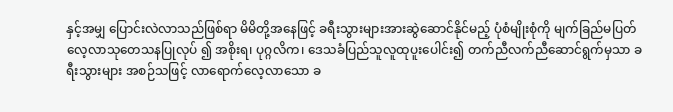နှင့်အမျှ ပြောင်းလဲလာသည်ဖြစ်ရာ မိမိတို့အနေဖြင့် ခရီးသွားများအားဆွဲဆောင်နိုင်မည့် ပုံစံမျိုးစုံကို မျက်ခြည်မပြတ် လေ့လာသုတေသနပြုလုပ် ၍ အစိုးရ၊ ပုဂ္ဂလိက၊ ဒေသခံပြည်သူလူထုပူးပေါင်း၍ တက်ညီလက်ညီဆောင်ရွက်မှသာ ခရီးသွားများ အစဉ်သဖြင့် လာရောက်လေ့လာသော ခ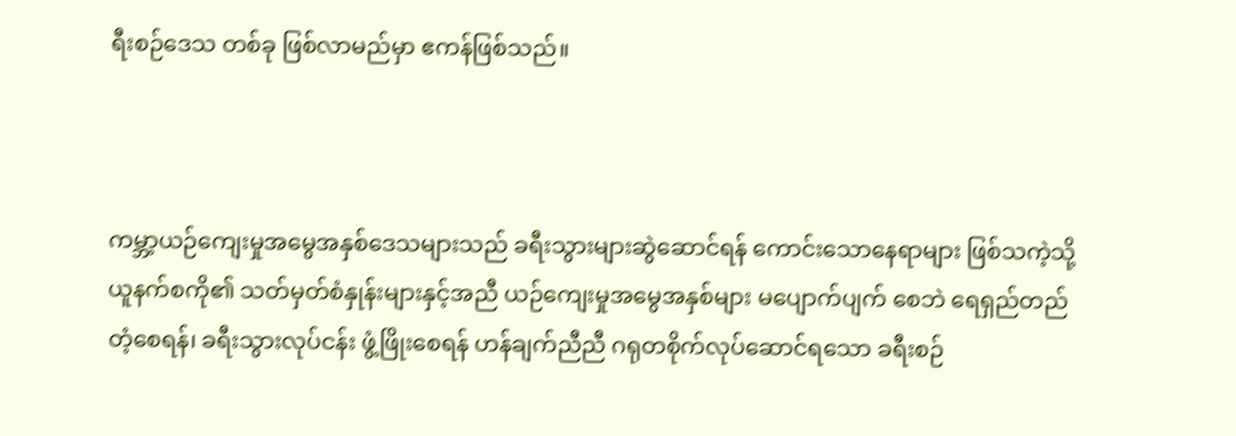ရီးစဉ်ဒေသ တစ်ခု ဖြစ်လာမည်မှာ ဧကန်ဖြစ်သည်။



ကမ္ဘာ့ယဉ်ကျေးမှုအမွေအနှစ်ဒေသများသည် ခရီးသွားများဆွဲဆောင်ရန် ကောင်းသောနေရာများ ဖြစ်သကဲ့သို့ ယူနက်စကို၏ သတ်မှတ်စံနှုန်းများနှင့်အညီ ယဉ်ကျေးမှုအမွေအနှစ်များ မပျောက်ပျက် စေဘဲ ရေရှည်တည်တံ့စေရန်၊ ခရီးသွားလုပ်ငန်း ဖွံ့ဖြိုးစေရန် ဟန်ချက်ညီညီ ဂရုတစိုက်လုပ်ဆောင်ရသော ခရီးစဉ်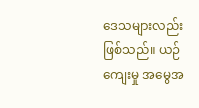ဒေသများလည်းဖြစ်သည်။ ယဉ်ကျေးမှု အမွေအ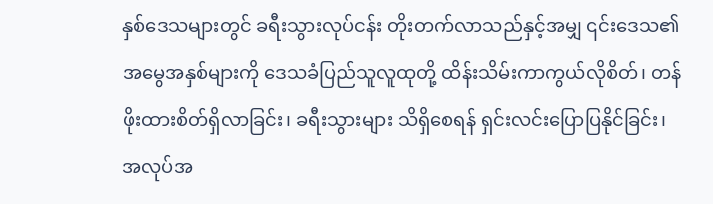နှစ်ဒေသများတွင် ခရီးသွားလုပ်ငန်း တိုးတက်လာသည်နှင့်အမျှ ၎င်းဒေသ၏ အမွေအနှစ်များကို ဒေသခံပြည်သူလူထုတို့ ထိန်းသိမ်းကာကွယ်လိုစိတ်၊ တန်ဖိုးထားစိတ်ရှိလာခြင်း၊ ခရီးသွားများ သိရှိစေရန် ရှင်းလင်းပြောပြနိုင်ခြင်း၊ အလုပ်အ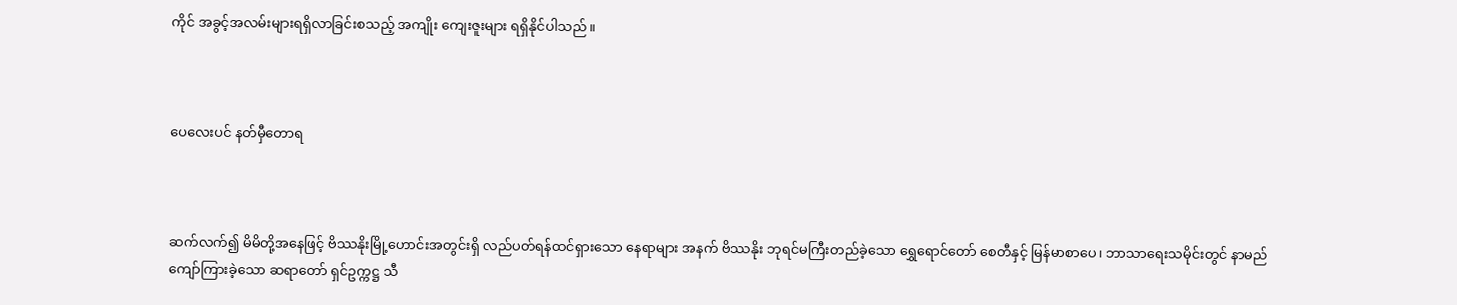ကိုင် အခွင့်အလမ်းများရရှိလာခြင်းစသည့် အကျိုး ကျေးဇူးများ ရရှိနိုင်ပါသည်။



ပေလေးပင် နတ်မှီတောရ



ဆက်လက်၍ မိမိတို့အနေဖြင့် ဗိဿနိုးမြို့ဟောင်းအတွင်းရှိ လည်ပတ်ရန်ထင်ရှားသော နေရာများ အနက် ဗိဿနိုး ဘုရင်မကြီးတည်ခဲ့သော ရွှေရောင်တော် စေတီနှင့် မြန်မာစာပေ၊ ဘာသာရေးသမိုင်းတွင် နာမည်ကျော်ကြားခဲ့သော ဆရာတော် ရှင်ဥက္ကဋ္ဌ သီ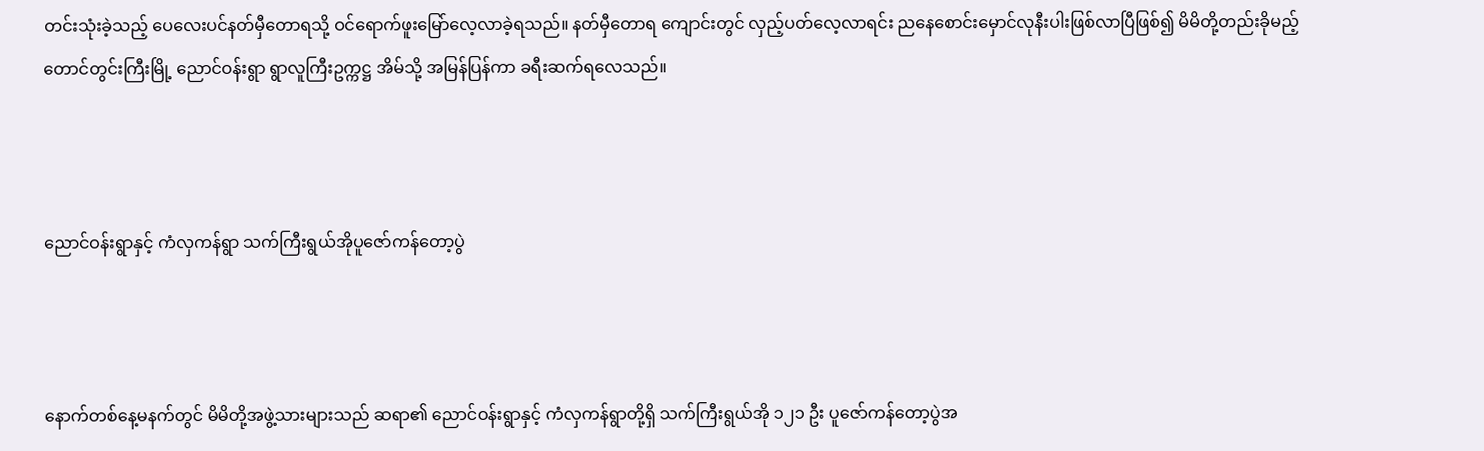တင်းသုံးခဲ့သည့် ပေလေးပင်နတ်မှီတောရသို့ ဝင်ရောက်ဖူးမြော်လေ့လာခဲ့ရသည်။ နတ်မှီတောရ ကျောင်းတွင် လှည့်ပတ်လေ့လာရင်း ညနေစောင်းမှောင်လုနီးပါးဖြစ်လာပြီဖြစ်၍ မိမိတို့တည်းခိုမည့် တောင်တွင်းကြီးမြို့ ညောင်ဝန်းရွာ ရွာလူကြီးဥက္ကဋ္ဌ အိမ်သို့ အမြန်ပြန်ကာ ခရီးဆက်ရလေသည်။



ညောင်ဝန်းရွာနှင့် ကံလှကန်ရွာ သက်ကြီးရွယ်အိုပူဇော်ကန်တော့ပွဲ



နောက်တစ်နေ့မနက်တွင် မိမိတို့အဖွဲ့သားများသည် ဆရာ၏ ညောင်ဝန်းရွာနှင့် ကံလှကန်ရွာတို့ရှိ သက်ကြီးရွယ်အို ၁၂၁ ဦး ပူဇော်ကန်တော့ပွဲအ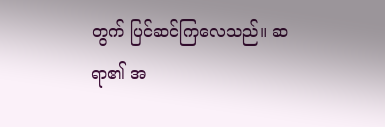တွက် ပြင်ဆင်ကြလေသည်။ ဆရာ၏ အ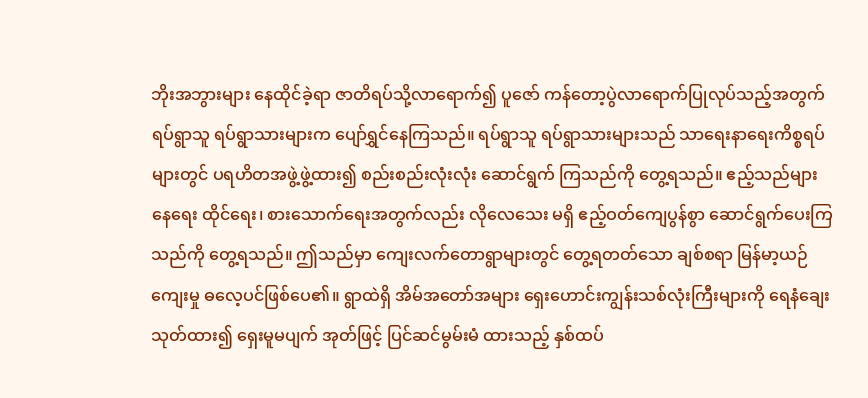ဘိုးအဘွားများ နေထိုင်ခဲ့ရာ ဇာတိရပ်သို့လာရောက်၍ ပူဇော် ကန်တော့ပွဲလာရောက်ပြုလုပ်သည့်အတွက် ရပ်ရွာသူ ရပ်ရွာသားများက ပျော်ရွှင်နေကြသည်။ ရပ်ရွာသူ ရပ်ရွာသားများသည် သာရေးနာရေးကိစ္စရပ်များတွင် ပရဟိတအဖွဲ့ဖွဲ့ထား၍ စည်းစည်းလုံးလုံး ဆောင်ရွက် ကြသည်ကို တွေ့ရသည်။ ဧည့်သည်များ နေရေး ထိုင်ရေး၊ စားသောက်ရေးအတွက်လည်း လိုလေသေး မရှိ ဧည့်ဝတ်ကျေပွန်စွာ ဆောင်ရွက်ပေးကြသည်ကို တွေ့ရသည်။ ဤသည်မှာ ကျေးလက်တောရွာများတွင် တွေ့ရတတ်သော ချစ်စရာ မြန်မာ့ယဉ်ကျေးမှု ဓလေ့ပင်ဖြစ်ပေ၏။ ရွာထဲရှိ အိမ်အတော်အများ ရှေးဟောင်းကျွန်းသစ်လုံးကြီးများကို ရေနံချေး သုတ်ထား၍ ရှေးမူမပျက် အုတ်ဖြင့် ပြင်ဆင်မွမ်းမံ ထားသည့် နှစ်ထပ်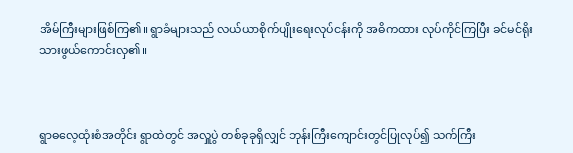အိမ်ကြီးများဖြစ်ကြ၏။ ရွာခံများသည် လယ်ယာစိုက်ပျိုးရေးလုပ်ငန်းကို အဓိကထား လုပ်ကိုင်ကြပြီး ခင်မင်ရိုးသားဖွယ်ကောင်းလှ၏။



ရွာဓလေ့ထုံးစံအတိုင်း ရွာထဲတွင် အလှူပွဲ တစ်ခုခုရှိလျှင် ဘုန်းကြီးကျောင်းတွင်ပြုလုပ်၍ သက်ကြီး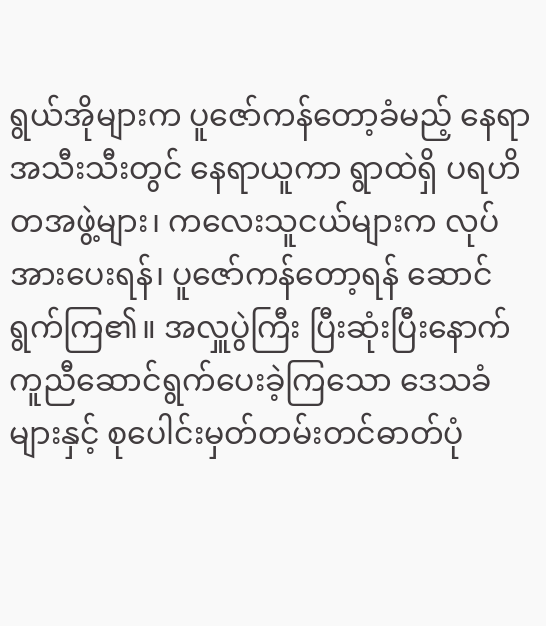ရွယ်အိုများက ပူဇော်ကန်တော့ခံမည့် နေရာအသီးသီးတွင် နေရာယူကာ ရွာထဲရှိ ပရဟိတအဖွဲ့များ၊ ကလေးသူငယ်များက လုပ်အားပေးရန်၊ ပူဇော်ကန်တော့ရန် ဆောင်ရွက်ကြ၏။ အလှူပွဲကြီး ပြီးဆုံးပြီးနောက် ကူညီဆောင်ရွက်ပေးခဲ့ကြသော ဒေသခံများနှင့် စုပေါင်းမှတ်တမ်းတင်ဓာတ်ပုံ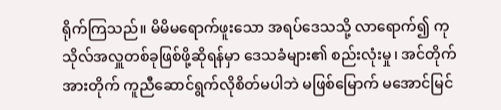ရိုက်ကြသည်။ မိမိမရောက်ဖူးသော အရပ်ဒေသသို့ လာရောက်၍ ကုသိုလ်အလှူတစ်ခုဖြစ်ဖို့ဆိုရန်မှာ ဒေသခံများ၏ စည်းလုံးမှု၊ အင်တိုက်အားတိုက် ကူညီဆောင်ရွက်လိုစိတ်မပါဘဲ မဖြစ်မြောက် မအောင်မြင်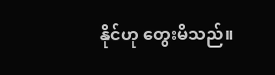နိုင်ဟု တွေးမိသည်။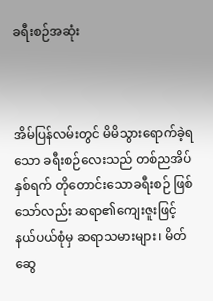ခရီးစဉ်အဆုံး



အိမ်ပြန်လမ်းတွင် မိမိသွားရောက်ခဲ့ရသော ခရီးစဉ်လေးသည် တစ်ညအိပ်နှစ်ရက် တိုတောင်းသောခရီးစဉ် ဖြစ်သော်လည်း ဆရာ၏ကျေးဇူးဖြင့် နယ်ပယ်စုံမှ ဆရာသမားများ၊ မိတ်ဆွေ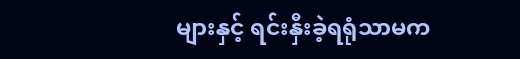များနှင့် ရင်းနှီးခဲ့ရရုံသာမက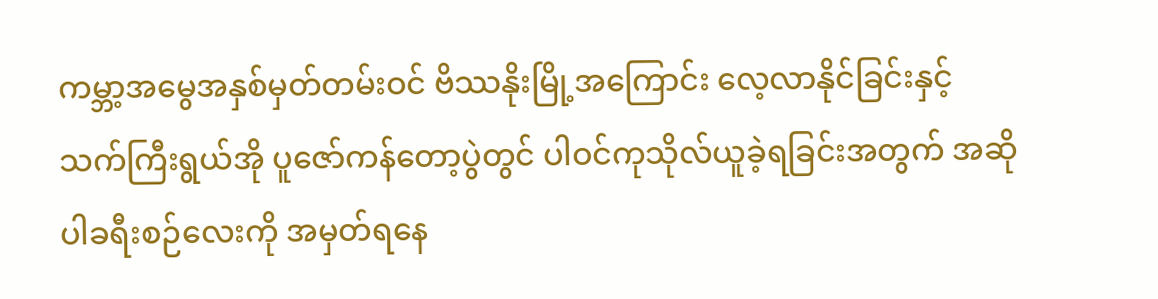ကမ္ဘာ့အမွေအနှစ်မှတ်တမ်းဝင် ဗိဿနိုးမြို့အကြောင်း လေ့လာနိုင်ခြင်းနှင့် သက်ကြီးရွယ်အို ပူဇော်ကန်တော့ပွဲတွင် ပါဝင်ကုသိုလ်ယူခဲ့ရခြင်းအတွက် အဆိုပါခရီးစဉ်လေးကို အမှတ်ရနေ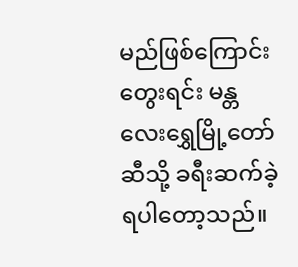မည်ဖြစ်ကြောင်းတွေးရင်း မန္တလေးရွှေမြို့တော်ဆီသို့ ခရီးဆက်ခဲ့ရပါတော့သည်။